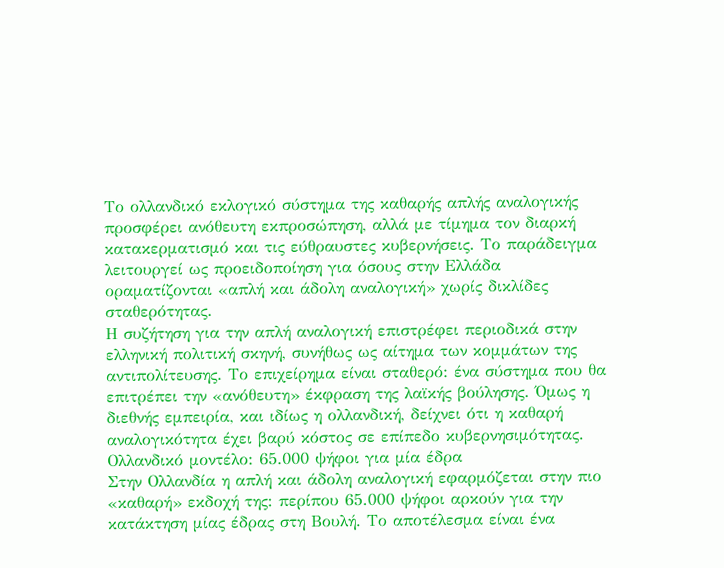Το ολλανδικό εκλογικό σύστημα της καθαρής απλής αναλογικής προσφέρει ανόθευτη εκπροσώπηση, αλλά με τίμημα τον διαρκή κατακερματισμό και τις εύθραυστες κυβερνήσεις. Το παράδειγμα λειτουργεί ως προειδοποίηση για όσους στην Ελλάδα οραματίζονται «απλή και άδολη αναλογική» χωρίς δικλίδες σταθερότητας.
Η συζήτηση για την απλή αναλογική επιστρέφει περιοδικά στην ελληνική πολιτική σκηνή, συνήθως ως αίτημα των κομμάτων της αντιπολίτευσης. Το επιχείρημα είναι σταθερό: ένα σύστημα που θα επιτρέπει την «ανόθευτη» έκφραση της λαϊκής βούλησης. Όμως η διεθνής εμπειρία, και ιδίως η ολλανδική, δείχνει ότι η καθαρή αναλογικότητα έχει βαρύ κόστος σε επίπεδο κυβερνησιμότητας.
Ολλανδικό μοντέλο: 65.000 ψήφοι για μία έδρα
Στην Ολλανδία η απλή και άδολη αναλογική εφαρμόζεται στην πιο «καθαρή» εκδοχή της: περίπου 65.000 ψήφοι αρκούν για την κατάκτηση μίας έδρας στη Βουλή. Το αποτέλεσμα είναι ένα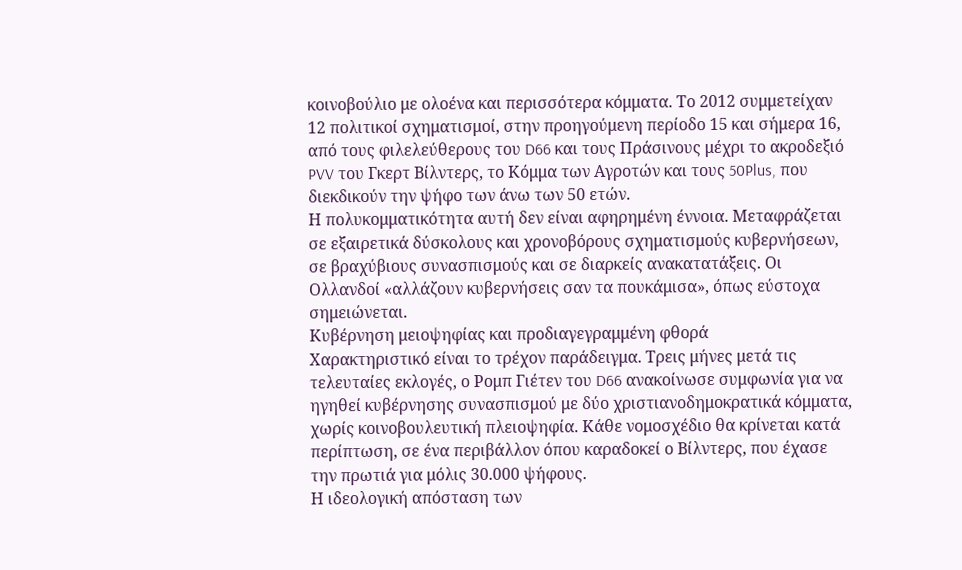κοινοβούλιο με ολοένα και περισσότερα κόμματα. Το 2012 συμμετείχαν 12 πολιτικοί σχηματισμοί, στην προηγούμενη περίοδο 15 και σήμερα 16, από τους φιλελεύθερους του D66 και τους Πράσινους μέχρι το ακροδεξιό PVV του Γκερτ Βίλντερς, το Κόμμα των Αγροτών και τους 50Plus, που διεκδικούν την ψήφο των άνω των 50 ετών.
Η πολυκομματικότητα αυτή δεν είναι αφηρημένη έννοια. Μεταφράζεται σε εξαιρετικά δύσκολους και χρονοβόρους σχηματισμούς κυβερνήσεων, σε βραχύβιους συνασπισμούς και σε διαρκείς ανακατατάξεις. Οι Ολλανδοί «αλλάζουν κυβερνήσεις σαν τα πουκάμισα», όπως εύστοχα σημειώνεται.
Κυβέρνηση μειοψηφίας και προδιαγεγραμμένη φθορά
Χαρακτηριστικό είναι το τρέχον παράδειγμα. Τρεις μήνες μετά τις τελευταίες εκλογές, ο Ρομπ Γιέτεν του D66 ανακοίνωσε συμφωνία για να ηγηθεί κυβέρνησης συνασπισμού με δύο χριστιανοδημοκρατικά κόμματα, χωρίς κοινοβουλευτική πλειοψηφία. Κάθε νομοσχέδιο θα κρίνεται κατά περίπτωση, σε ένα περιβάλλον όπου καραδοκεί ο Βίλντερς, που έχασε την πρωτιά για μόλις 30.000 ψήφους.
Η ιδεολογική απόσταση των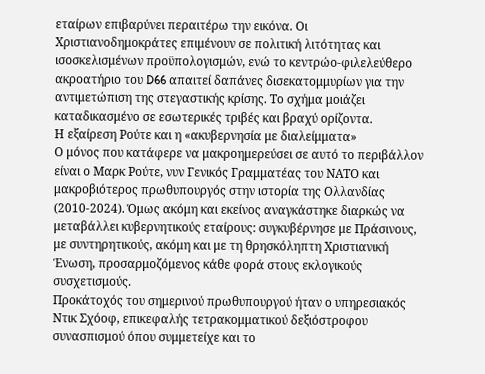εταίρων επιβαρύνει περαιτέρω την εικόνα. Οι Χριστιανοδημοκράτες επιμένουν σε πολιτική λιτότητας και ισοσκελισμένων προϋπολογισμών, ενώ το κεντρώο-φιλελεύθερο ακροατήριο του D66 απαιτεί δαπάνες δισεκατομμυρίων για την αντιμετώπιση της στεγαστικής κρίσης. Το σχήμα μοιάζει καταδικασμένο σε εσωτερικές τριβές και βραχύ ορίζοντα.
Η εξαίρεση Ρούτε και η «ακυβερνησία με διαλείμματα»
Ο μόνος που κατάφερε να μακροημερεύσει σε αυτό το περιβάλλον είναι ο Μαρκ Ρούτε, νυν Γενικός Γραμματέας του ΝΑΤΟ και μακροβιότερος πρωθυπουργός στην ιστορία της Ολλανδίας (2010-2024). Όμως ακόμη και εκείνος αναγκάστηκε διαρκώς να μεταβάλλει κυβερνητικούς εταίρους: συγκυβέρνησε με Πράσινους, με συντηρητικούς, ακόμη και με τη θρησκόληπτη Χριστιανική Ένωση, προσαρμοζόμενος κάθε φορά στους εκλογικούς συσχετισμούς.
Προκάτοχός του σημερινού πρωθυπουργού ήταν ο υπηρεσιακός Ντικ Σχόοφ, επικεφαλής τετρακομματικού δεξιόστροφου συνασπισμού όπου συμμετείχε και το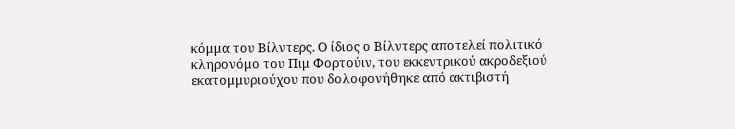κόμμα του Βίλντερς. Ο ίδιος ο Βίλντερς αποτελεί πολιτικό κληρονόμο του Πιμ Φορτούιν, του εκκεντρικού ακροδεξιού εκατομμυριούχου που δολοφονήθηκε από ακτιβιστή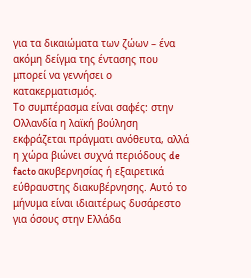για τα δικαιώματα των ζώων – ένα ακόμη δείγμα της έντασης που μπορεί να γεννήσει ο κατακερματισμός.
Το συμπέρασμα είναι σαφές: στην Ολλανδία η λαϊκή βούληση εκφράζεται πράγματι ανόθευτα, αλλά η χώρα βιώνει συχνά περιόδους de facto ακυβερνησίας ή εξαιρετικά εύθραυστης διακυβέρνησης. Αυτό το μήνυμα είναι ιδιαιτέρως δυσάρεστο για όσους στην Ελλάδα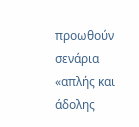προωθούν σενάρια «απλής και άδολης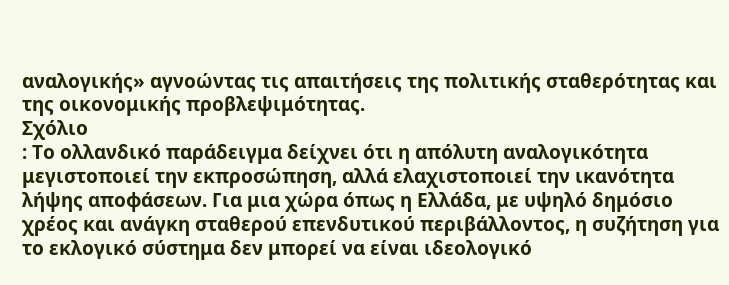αναλογικής» αγνοώντας τις απαιτήσεις της πολιτικής σταθερότητας και της οικονομικής προβλεψιμότητας.
Σχόλιο
: Το ολλανδικό παράδειγμα δείχνει ότι η απόλυτη αναλογικότητα μεγιστοποιεί την εκπροσώπηση, αλλά ελαχιστοποιεί την ικανότητα λήψης αποφάσεων. Για μια χώρα όπως η Ελλάδα, με υψηλό δημόσιο χρέος και ανάγκη σταθερού επενδυτικού περιβάλλοντος, η συζήτηση για το εκλογικό σύστημα δεν μπορεί να είναι ιδεολογικό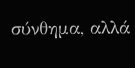σύνθημα, αλλά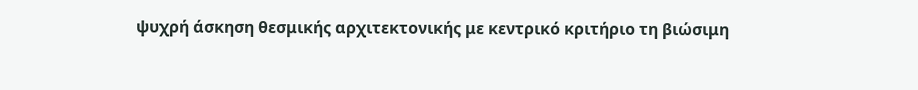ψυχρή άσκηση θεσμικής αρχιτεκτονικής με κεντρικό κριτήριο τη βιώσιμη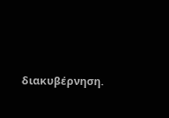διακυβέρνηση.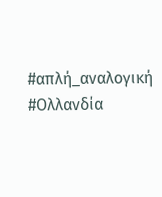#απλή_αναλογική #Ολλανδία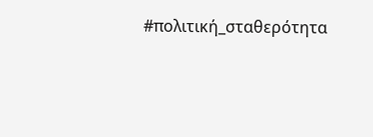#πολιτική_σταθερότητα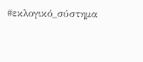#εκλογικό_σύστημα